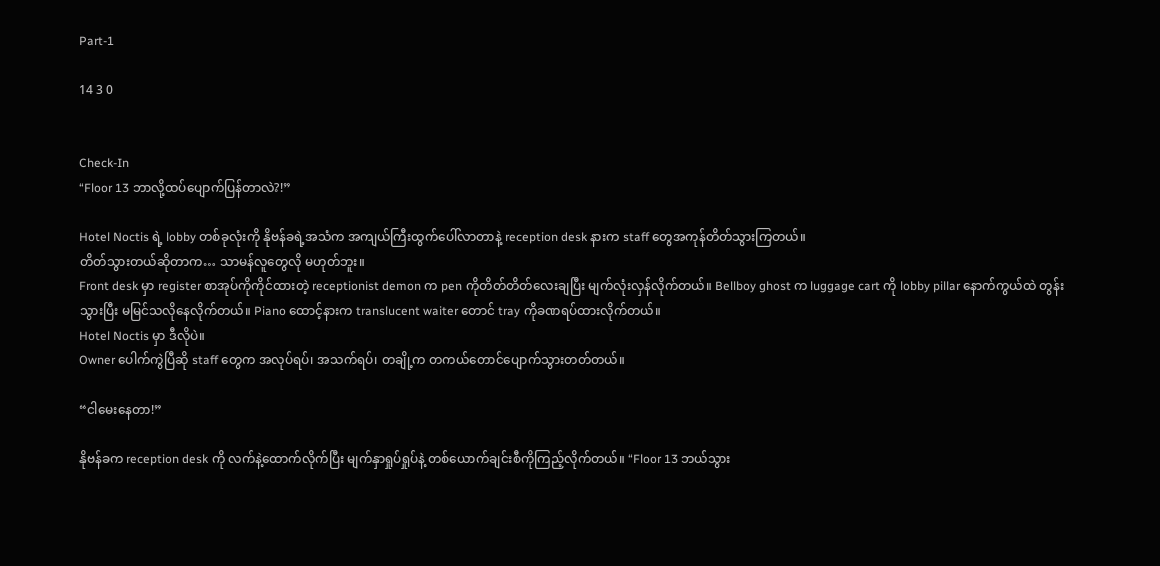Part-1

14 3 0


Check-In
“Floor 13 ဘာလို့ထပ်ပျောက်ပြန်တာလဲ?!”

Hotel Noctis ရဲ့ lobby တစ်ခုလုံးကို နိုဗန်ခရဲ့အသံက အကျယ်ကြီးထွက်ပေါ်လာတာနဲ့ reception desk နားက staff တွေအကုန်တိတ်သွားကြတယ်။
တိတ်သွားတယ်ဆိုတာက… သာမန်လူတွေလို မဟုတ်ဘူး။
Front desk မှာ register စာအုပ်ကိုကိုင်ထားတဲ့ receptionist demon က pen ကိုတိတ်တိတ်လေးချပြီး မျက်လုံးလှန်လိုက်တယ်။ Bellboy ghost က luggage cart ကို lobby pillar နောက်ကွယ်ထဲ တွန်းသွားပြီး မမြင်သလိုနေလိုက်တယ်။ Piano ထောင့်နားက translucent waiter တောင် tray ကိုခဏရပ်ထားလိုက်တယ်။
Hotel Noctis မှာ ဒီလိုပဲ။
Owner ပေါက်ကွဲပြီဆို staff တွေက အလုပ်ရပ်၊ အသက်ရပ်၊ တချို့က တကယ်တောင်ပျောက်သွားတတ်တယ်။

“ငါမေးနေတာ!”

နိုဗန်ခက reception desk ကို လက်နဲ့ထောက်လိုက်ပြီး မျက်နှာရှုပ်ရှုပ်နဲ့ တစ်ယောက်ချင်းစီကိုကြည့်လိုက်တယ်။ “Floor 13 ဘယ်သွား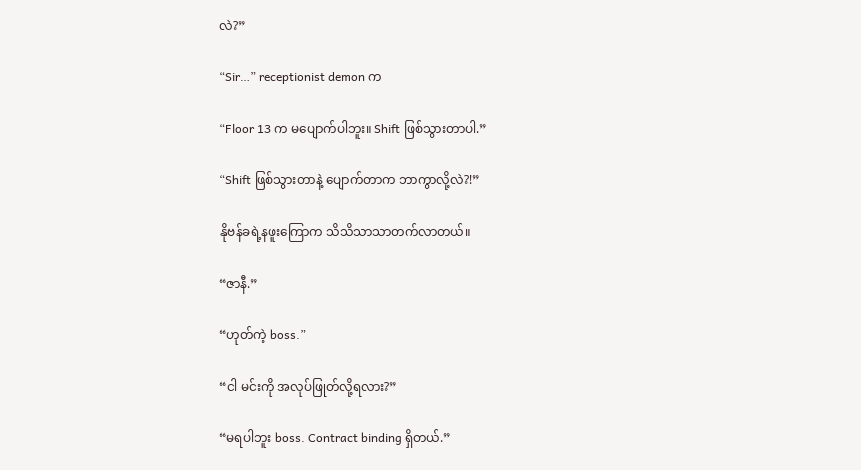လဲ?”

“Sir…” receptionist demon က

“Floor 13 က မပျောက်ပါဘူး။ Shift ဖြစ်သွားတာပါ.”

“Shift ဖြစ်သွားတာနဲ့ ပျောက်တာက ဘာကွာလို့လဲ?!”

နိုဗန်ခရဲ့နဖူးကြောက သိသိသာသာတက်လာတယ်။

“ဇာနီ.”

“ဟုတ်ကဲ့ boss.”

“ငါ မင်းကို အလုပ်ဖြုတ်လို့ရလား?”

“မရပါဘူး boss. Contract binding ရှိတယ်.”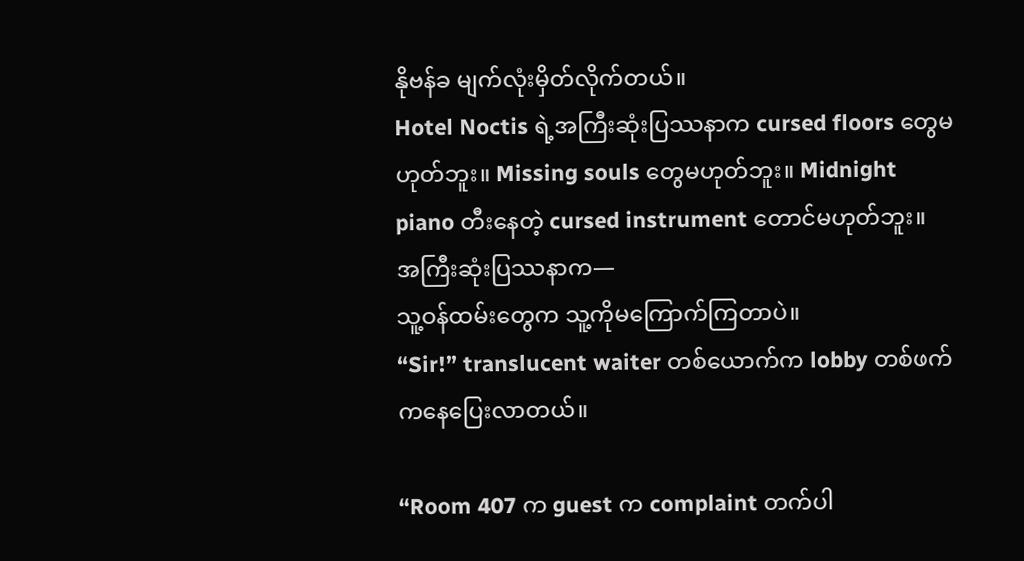နိုဗန်ခ မျက်လုံးမှိတ်လိုက်တယ်။
Hotel Noctis ရဲ့အကြီးဆုံးပြဿနာက cursed floors တွေမဟုတ်ဘူး။ Missing souls တွေမဟုတ်ဘူး။ Midnight piano တီးနေတဲ့ cursed instrument တောင်မဟုတ်ဘူး။
အကြီးဆုံးပြဿနာက—
သူ့ဝန်ထမ်းတွေက သူ့ကိုမကြောက်ကြတာပဲ။
“Sir!” translucent waiter တစ်ယောက်က lobby တစ်ဖက်ကနေပြေးလာတယ်။

“Room 407 က guest က complaint တက်ပါ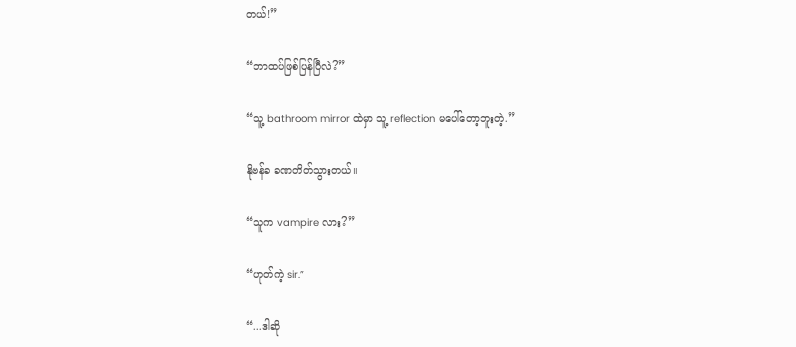တယ်!”

“ဘာထပ်ဖြစ်ပြန်ပြီလဲ?”

“သူ့ bathroom mirror ထဲမှာ သူ့ reflection မပေါ်တော့ဘူးတဲ့.”

နိုဗန်ခ ခဏတိတ်သွားတယ်။

“သူက vampire လား?”

“ဟုတ်ကဲ့ sir.”

“...ဒါဆို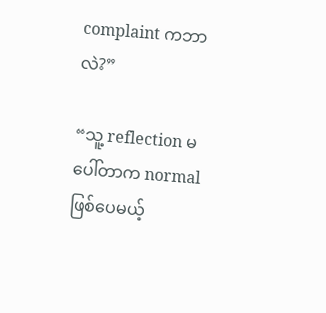complaint ကဘာလဲ?”

“သူ့ reflection မပေါ်တာက normal ဖြစ်ပေမယ့်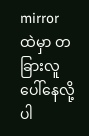mirror ထဲမှာ တခြားလူပေါ်နေလို့ပါ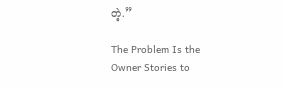တဲ့.”

The Problem Is the Owner Stories to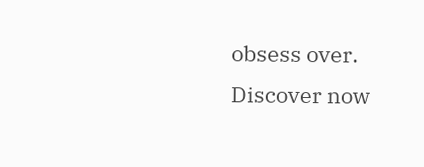obsess over. Discover now